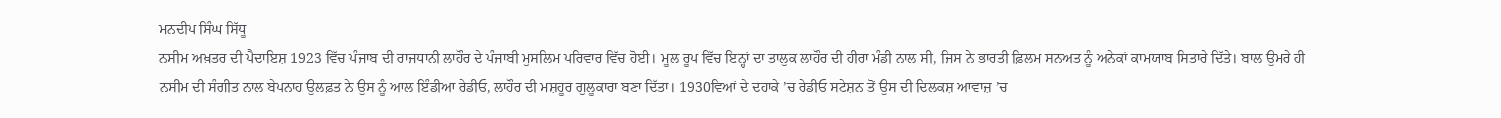ਮਨਦੀਪ ਸਿੰਘ ਸਿੱਧੂ
ਨਸੀਮ ਅਖ਼ਤਰ ਦੀ ਪੈਦਾਇਸ਼ 1923 ਵਿੱਚ ਪੰਜਾਬ ਦੀ ਰਾਜਧਾਨੀ ਲਾਹੌਰ ਦੇ ਪੰਜਾਬੀ ਮੁਸਲਿਮ ਪਰਿਵਾਰ ਵਿੱਚ ਹੋਈ। ਮੂਲ ਰੂਪ ਵਿੱਚ ਇਨ੍ਹਾਂ ਦਾ ਤਾਲੁਕ ਲਾਹੌਰ ਦੀ ਹੀਰਾ ਮੰਡੀ ਨਾਲ ਸੀ, ਜਿਸ ਨੇ ਭਾਰਤੀ ਫ਼ਿਲਮ ਸਨਅਤ ਨੂੰ ਅਨੇਕਾਂ ਕਾਮਯਾਬ ਸਿਤਾਰੇ ਦਿੱਤੇ। ਬਾਲ ਉਮਰੇ ਹੀ ਨਸੀਮ ਦੀ ਸੰਗੀਤ ਨਾਲ ਬੇਪਨਾਹ ਉਲਫ਼ਤ ਨੇ ਉਸ ਨੂੰ ਆਲ ਇੰਡੀਆ ਰੇਡੀਓ, ਲਾਹੌਰ ਦੀ ਮਸ਼ਹੂਰ ਗੁਲੂਕਾਰਾ ਬਣਾ ਦਿੱਤਾ। 1930ਵਿਆਂ ਦੇ ਦਹਾਕੇ ’ਚ ਰੇਡੀਓ ਸਟੇਸ਼ਨ ਤੋਂ ਉਸ ਦੀ ਦਿਲਕਸ਼ ਆਵਾਜ਼ ’ਚ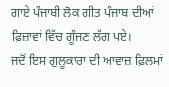ਗਾਏ ਪੰਜਾਬੀ ਲੋਕ ਗੀਤ ਪੰਜਾਬ ਦੀਆਂ ਫ਼ਿਜ਼ਾਵਾਂ ਵਿੱਚ ਗੂੰਜਣ ਲੱਗ ਪਏ।
ਜਦੋਂ ਇਸ ਗੁਲੂਕਾਰਾ ਦੀ ਆਵਾਜ਼ ਫ਼ਿਲਮਾਂ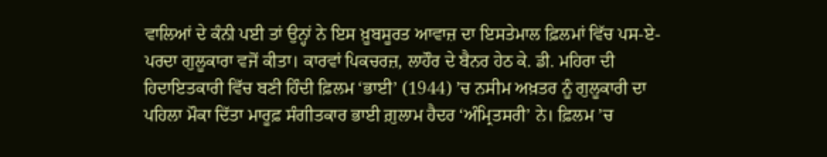ਵਾਲਿਆਂ ਦੇ ਕੰਨੀ ਪਈ ਤਾਂ ਉਨ੍ਹਾਂ ਨੇ ਇਸ ਖ਼ੂਬਸੂਰਤ ਆਵਾਜ਼ ਦਾ ਇਸਤੇਮਾਲ ਫ਼ਿਲਮਾਂ ਵਿੱਚ ਪਸ-ਏ-ਪਰਦਾ ਗੁਲੂਕਾਰਾ ਵਜੋਂ ਕੀਤਾ। ਕਾਰਵਾਂ ਪਿਕਚਰਜ਼, ਲਾਹੌਰ ਦੇ ਬੈਨਰ ਹੇਠ ਕੇ. ਡੀ. ਮਹਿਰਾ ਦੀ ਹਿਦਾਇਤਕਾਰੀ ਵਿੱਚ ਬਣੀ ਹਿੰਦੀ ਫ਼ਿਲਮ ‘ਭਾਈ’ (1944) ’ਚ ਨਸੀਮ ਅਖ਼ਤਰ ਨੂੰ ਗੁਲੂਕਾਰੀ ਦਾ ਪਹਿਲਾ ਮੌਕਾ ਦਿੱਤਾ ਮਾਰੂਫ਼ ਸੰਗੀਤਕਾਰ ਭਾਈ ਗ਼ੁਲਾਮ ਹੈਦਰ ‘ਅੰਮ੍ਰਿਤਸਰੀ’ ਨੇ। ਫ਼ਿਲਮ ’ਚ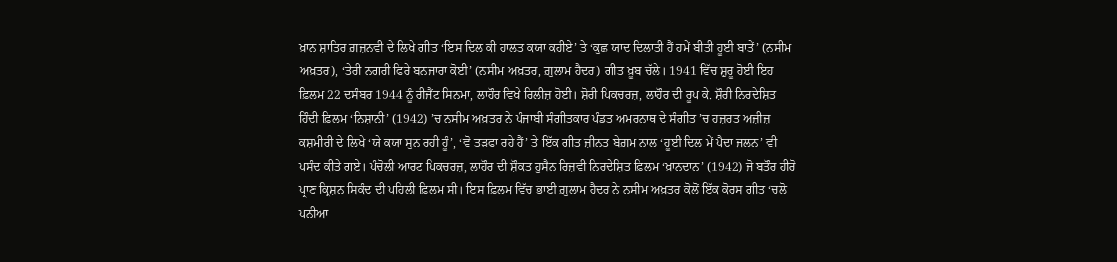ਖ਼ਾਨ ਸ਼ਾਤਿਰ ਗ਼ਜ਼ਨਵੀ ਦੇ ਲਿਖੇ ਗੀਤ ‘ਇਸ ਦਿਲ ਕੀ ਹਾਲਤ ਕਯਾ ਕਹੀਏ’ ਤੇ ‘ਕੁਛ ਯਾਦ ਦਿਲਾਤੀ ਹੈਂ ਹਮੇਂ ਬੀਤੀ ਹੂਈ ਬਾਤੇਂ’ (ਨਸੀਮ ਅਖ਼ਤਰ), ‘ਤੇਰੀ ਨਗਰੀ ਫਿਰੇ ਬਨਜਾਰਾ ਕੋਈ’ (ਨਸੀਮ ਅਖ਼ਤਰ, ਗ਼ੁਲਾਮ ਹੈਦਰ) ਗੀਤ ਖ਼ੂਬ ਚੱਲੇ। 1941 ਵਿੱਚ ਸ਼ੁਰੂ ਹੋਈ ਇਹ ਫ਼ਿਲਮ 22 ਦਸੰਬਰ 1944 ਨੂੰ ਰੀਜੈਂਟ ਸਿਨਮਾ, ਲਾਹੌਰ ਵਿਖੇ ਰਿਲੀਜ਼ ਹੋਈ। ਸ਼ੋਰੀ ਪਿਕਚਰਜ਼, ਲਾਹੌਰ ਦੀ ਰੂਪ ਕੇ. ਸ਼ੌਰੀ ਨਿਰਦੇਸ਼ਿਤ ਹਿੰਦੀ ਫ਼ਿਲਮ ‘ਨਿਸ਼ਾਨੀ’ (1942) ’ਚ ਨਸੀਮ ਅਖ਼ਤਰ ਨੇ ਪੰਜਾਬੀ ਸੰਗੀਤਕਾਰ ਪੰਡਤ ਅਮਰਨਾਥ ਦੇ ਸੰਗੀਤ ’ਚ ਹਜ਼ਰਤ ਅਜ਼ੀਜ਼ ਕਸ਼ਮੀਰੀ ਦੇ ਲਿਖੇ ‘ਯੇ ਕਯਾ ਸੁਨ ਰਹੀ ਹੂੰ’, ‘ਵੋ ਤੜਫਾ ਰਹੇ ਹੈਂ’ ਤੇ ਇੱਕ ਗੀਤ ਜ਼ੀਨਤ ਬੇਗ਼ਮ ਨਾਲ ‘ਹੂਈ ਦਿਲ ਮੇਂ ਪੈਦਾ ਜਲਨ’ ਵੀ ਪਸੰਦ ਕੀਤੇ ਗਏ। ਪੰਚੋਲੀ ਆਰਟ ਪਿਕਚਰਜ਼, ਲਾਹੌਰ ਦੀ ਸ਼ੌਕਤ ਹੁਸੈਨ ਰਿਜ਼ਵੀ ਨਿਰਦੇਸ਼ਿਤ ਫ਼ਿਲਮ ‘ਖ਼ਾਨਦਾਨ’ (1942) ਜੋ ਬਤੌਰ ਹੀਰੋ ਪ੍ਰਾਣ ਕ੍ਰਿਸ਼ਨ ਸਿਕੰਦ ਦੀ ਪਹਿਲੀ ਫ਼ਿਲਮ ਸੀ। ਇਸ ਫ਼ਿਲਮ ਵਿੱਚ ਭਾਈ ਗ਼ੁਲਾਮ ਹੈਦਰ ਨੇ ਨਸੀਮ ਅਖ਼ਤਰ ਕੋਲੋਂ ਇੱਕ ਕੋਰਸ ਗੀਤ ‘ਚਲੋ ਪਨੀਆ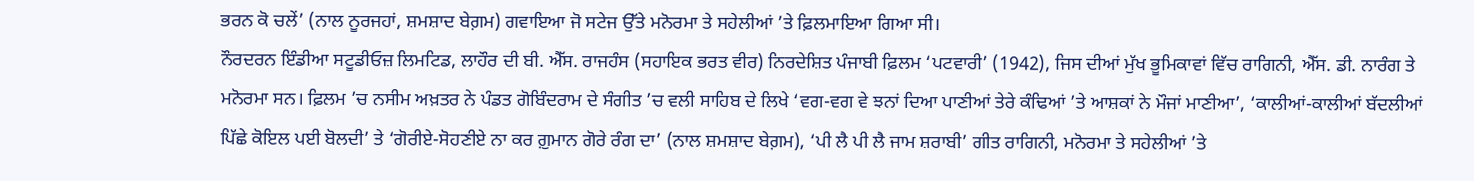ਭਰਨ ਕੋ ਚਲੇਂ’ (ਨਾਲ ਨੂਰਜਹਾਂ, ਸ਼ਮਸ਼ਾਦ ਬੇਗ਼ਮ) ਗਵਾਇਆ ਜੋ ਸਟੇਜ ਉੱਤੇ ਮਨੋਰਮਾ ਤੇ ਸਹੇਲੀਆਂ ’ਤੇ ਫ਼ਿਲਮਾਇਆ ਗਿਆ ਸੀ।
ਨੌਰਦਰਨ ਇੰਡੀਆ ਸਟੂਡੀਓਜ਼ ਲਿਮਟਿਡ, ਲਾਹੌਰ ਦੀ ਬੀ. ਐੱਸ. ਰਾਜਹੰਸ (ਸਹਾਇਕ ਭਰਤ ਵੀਰ) ਨਿਰਦੇਸ਼ਿਤ ਪੰਜਾਬੀ ਫ਼ਿਲਮ ‘ਪਟਵਾਰੀ’ (1942), ਜਿਸ ਦੀਆਂ ਮੁੱਖ ਭੂਮਿਕਾਵਾਂ ਵਿੱਚ ਰਾਗਿਨੀ, ਐੱਸ. ਡੀ. ਨਾਰੰਗ ਤੇ ਮਨੋਰਮਾ ਸਨ। ਫ਼ਿਲਮ ’ਚ ਨਸੀਮ ਅਖ਼ਤਰ ਨੇ ਪੰਡਤ ਗੋਬਿੰਦਰਾਮ ਦੇ ਸੰਗੀਤ ’ਚ ਵਲੀ ਸਾਹਿਬ ਦੇ ਲਿਖੇ ‘ਵਗ-ਵਗ ਵੇ ਝਨਾਂ ਦਿਆ ਪਾਣੀਆਂ ਤੇਰੇ ਕੰਢਿਆਂ ’ਤੇ ਆਸ਼ਕਾਂ ਨੇ ਮੌਜਾਂ ਮਾਣੀਆ’, ‘ਕਾਲੀਆਂ-ਕਾਲੀਆਂ ਬੱਦਲੀਆਂ ਪਿੱਛੇ ਕੋਇਲ ਪਈ ਬੋਲਦੀ’ ਤੇ ‘ਗੋਰੀਏ-ਸੋਹਣੀਏ ਨਾ ਕਰ ਗ਼ੁਮਾਨ ਗੋਰੇ ਰੰਗ ਦਾ’ (ਨਾਲ ਸ਼ਮਸ਼ਾਦ ਬੇਗ਼ਮ), ‘ਪੀ ਲੈ ਪੀ ਲੈ ਜਾਮ ਸ਼ਰਾਬੀ’ ਗੀਤ ਰਾਗਿਨੀ, ਮਨੋਰਮਾ ਤੇ ਸਹੇਲੀਆਂ ’ਤੇ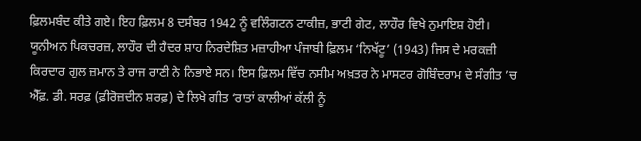ਫ਼ਿਲਮਬੰਦ ਕੀਤੇ ਗਏ। ਇਹ ਫ਼ਿਲਮ 8 ਦਸੰਬਰ 1942 ਨੂੰ ਵਲਿੰਗਟਨ ਟਾਕੀਜ਼, ਭਾਟੀ ਗੇਟ, ਲਾਹੌਰ ਵਿਖੇ ਨੁਮਾਇਸ਼ ਹੋਈ। ਯੂਨੀਅਨ ਪਿਕਚਰਜ਼, ਲਾਹੌਰ ਦੀ ਹੈਦਰ ਸ਼ਾਹ ਨਿਰਦੇਸ਼ਿਤ ਮਜ਼ਾਹੀਆ ਪੰਜਾਬੀ ਫ਼ਿਲਮ ‘ਨਿਖੱਟੂ’ (1943) ਜਿਸ ਦੇ ਮਰਕਜ਼ੀ ਕਿਰਦਾਰ ਗੁਲ ਜ਼ਮਾਨ ਤੇ ਰਾਜ ਰਾਣੀ ਨੇ ਨਿਭਾਏ ਸਨ। ਇਸ ਫ਼ਿਲਮ ਵਿੱਚ ਨਸੀਮ ਅਖ਼ਤਰ ਨੇ ਮਾਸਟਰ ਗੋਬਿੰਦਰਾਮ ਦੇ ਸੰਗੀਤ ’ਚ ਐੱਫ਼. ਡੀ. ਸਰਫ਼ (ਫ਼ੀਰੋਜ਼ਦੀਨ ਸ਼ਰਫ਼) ਦੇ ਲਿਖੇ ਗੀਤ ‘ਰਾਤਾਂ ਕਾਲੀਆਂ ਕੱਲੀ ਨੂੰ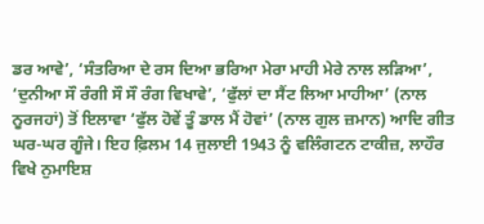ਡਰ ਆਵੇ’, ‘ਸੰਤਰਿਆ ਦੇ ਰਸ ਦਿਆ ਭਰਿਆ ਮੇਰਾ ਮਾਹੀ ਮੇਰੇ ਨਾਲ ਲੜਿਆ’, ‘ਦੁਨੀਆ ਸੌ ਰੰਗੀ ਸੌ ਸੌ ਰੰਗ ਵਿਖਾਵੇ’, ‘ਫੁੱਲਾਂ ਦਾ ਸੈਂਟ ਲਿਆ ਮਾਹੀਆ’ (ਨਾਲ ਨੂਰਜਹਾਂ) ਤੋਂ ਇਲਾਵਾ ‘ਫੁੱਲ ਹੋਵੇਂ ਤੂੰ ਡਾਲ ਮੈਂ ਹੋਵਾਂ’ (ਨਾਲ ਗੁਲ ਜ਼ਮਾਨ) ਆਦਿ ਗੀਤ ਘਰ-ਘਰ ਗੂੰਜੇ। ਇਹ ਫ਼ਿਲਮ 14 ਜੁਲਾਈ 1943 ਨੂੰ ਵਲਿੰਗਟਨ ਟਾਕੀਜ਼, ਲਾਹੌਰ ਵਿਖੇ ਨੁਮਾਇਸ਼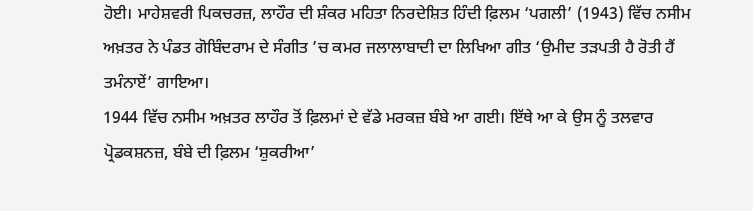ਹੋਈ। ਮਾਹੇਸ਼ਵਰੀ ਪਿਕਚਰਜ਼, ਲਾਹੌਰ ਦੀ ਸ਼ੰਕਰ ਮਹਿਤਾ ਨਿਰਦੇਸ਼ਿਤ ਹਿੰਦੀ ਫ਼ਿਲਮ ‘ਪਗਲੀ’ (1943) ਵਿੱਚ ਨਸੀਮ ਅਖ਼ਤਰ ਨੇ ਪੰਡਤ ਗੋਬਿੰਦਰਾਮ ਦੇ ਸੰਗੀਤ ’ਚ ਕਮਰ ਜਲਾਲਾਬਾਦੀ ਦਾ ਲਿਖਿਆ ਗੀਤ ‘ਉਮੀਦ ਤੜਪਤੀ ਹੈ ਰੋਤੀ ਹੈਂ ਤਮੰਨਾਏਂ’ ਗਾਇਆ।
1944 ਵਿੱਚ ਨਸੀਮ ਅਖ਼ਤਰ ਲਾਹੌਰ ਤੋਂ ਫ਼ਿਲਮਾਂ ਦੇ ਵੱਡੇ ਮਰਕਜ਼ ਬੰਬੇ ਆ ਗਈ। ਇੱਥੇ ਆ ਕੇ ਉਸ ਨੂੰ ਤਲਵਾਰ ਪ੍ਰੋਡਕਸ਼ਨਜ਼, ਬੰਬੇ ਦੀ ਫ਼ਿਲਮ ‘ਸ਼ੁਕਰੀਆ’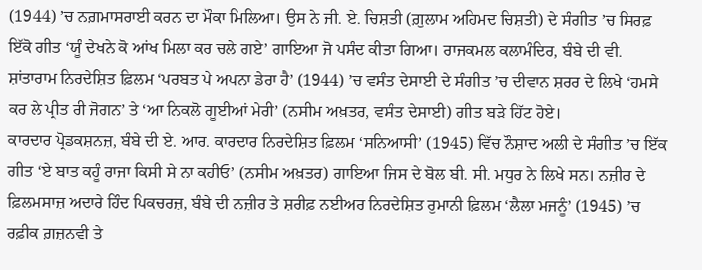(1944) ’ਚ ਨਗ਼ਮਾਸਰਾਈ ਕਰਨ ਦਾ ਮੌਕਾ ਮਿਲਿਆ। ਉਸ ਨੇ ਜੀ. ਏ. ਚਿਸ਼ਤੀ (ਗ਼ੁਲਾਮ ਅਹਿਮਦ ਚਿਸ਼ਤੀ) ਦੇ ਸੰਗੀਤ ’ਚ ਸਿਰਫ਼ ਇੱਕੋ ਗੀਤ ‘ਯੂੰ ਦੇਖਨੇ ਕੋ ਆਂਖ ਮਿਲਾ ਕਰ ਚਲੇ ਗਏ’ ਗਾਇਆ ਜੋ ਪਸੰਦ ਕੀਤਾ ਗਿਆ। ਰਾਜਕਮਲ ਕਲਾਮੰਦਿਰ, ਬੰਬੇ ਦੀ ਵੀ. ਸ਼ਾਂਤਾਰਾਮ ਨਿਰਦੇਸ਼ਿਤ ਫ਼ਿਲਮ ‘ਪਰਬਤ ਪੇ ਅਪਨਾ ਡੇਰਾ ਹੈ’ (1944) ’ਚ ਵਸੰਤ ਦੇਸਾਈ ਦੇ ਸੰਗੀਤ ’ਚ ਦੀਵਾਨ ਸ਼ਰਰ ਦੇ ਲਿਖੇ ‘ਹਮਸੇ ਕਰ ਲੇ ਪ੍ਰੀਤ ਰੀ ਜੋਗਨ’ ਤੇ ‘ਆ ਨਿਕਲੋ ਗੂਈਆਂ ਮੇਰੀ’ (ਨਸੀਮ ਅਖ਼ਤਰ, ਵਸੰਤ ਦੇਸਾਈ) ਗੀਤ ਬੜੇ ਹਿੱਟ ਹੋਏ।
ਕਾਰਦਾਰ ਪ੍ਰੋਡਕਸ਼ਨਜ਼, ਬੰਬੇ ਦੀ ਏ. ਆਰ. ਕਾਰਦਾਰ ਨਿਰਦੇਸ਼ਿਤ ਫ਼ਿਲਮ ‘ਸਨਿਆਸੀ’ (1945) ਵਿੱਚ ਨੌਸ਼ਾਦ ਅਲੀ ਦੇ ਸੰਗੀਤ ’ਚ ਇੱਕ ਗੀਤ ‘ਏ ਬਾਤ ਕਹੂੰ ਰਾਜਾ ਕਿਸੀ ਸੇ ਨਾ ਕਹੀਓ’ (ਨਸੀਮ ਅਖ਼ਤਰ) ਗਾਇਆ ਜਿਸ ਦੇ ਬੋਲ ਬੀ. ਸੀ. ਮਧੁਰ ਨੇ ਲਿਖੇ ਸਨ। ਨਜ਼ੀਰ ਦੇ ਫ਼ਿਲਮਸਾਜ਼ ਅਦਾਰੇ ਹਿੰਦ ਪਿਕਚਰਜ਼, ਬੰਬੇ ਦੀ ਨਜ਼ੀਰ ਤੇ ਸ਼ਰੀਫ਼ ਨਈਅਰ ਨਿਰਦੇਸ਼ਿਤ ਰੁਮਾਨੀ ਫ਼ਿਲਮ ‘ਲੈਲਾ ਮਜਨੂੰ’ (1945) ’ਚ ਰਫ਼ੀਕ ਗ਼ਜ਼ਨਵੀ ਤੇ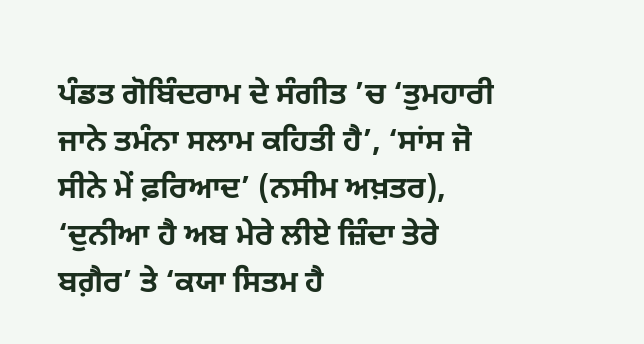ਪੰਡਤ ਗੋਬਿੰਦਰਾਮ ਦੇ ਸੰਗੀਤ ’ਚ ‘ਤੁਮਹਾਰੀ ਜਾਨੇ ਤਮੰਨਾ ਸਲਾਮ ਕਹਿਤੀ ਹੈ’, ‘ਸਾਂਸ ਜੋ ਸੀਨੇ ਮੇਂ ਫ਼ਰਿਆਦ’ (ਨਸੀਮ ਅਖ਼ਤਰ), ‘ਦੁਨੀਆ ਹੈ ਅਬ ਮੇਰੇ ਲੀਏ ਜ਼ਿੰਦਾ ਤੇਰੇ ਬਗ਼ੈਰ’ ਤੇ ‘ਕਯਾ ਸਿਤਮ ਹੈ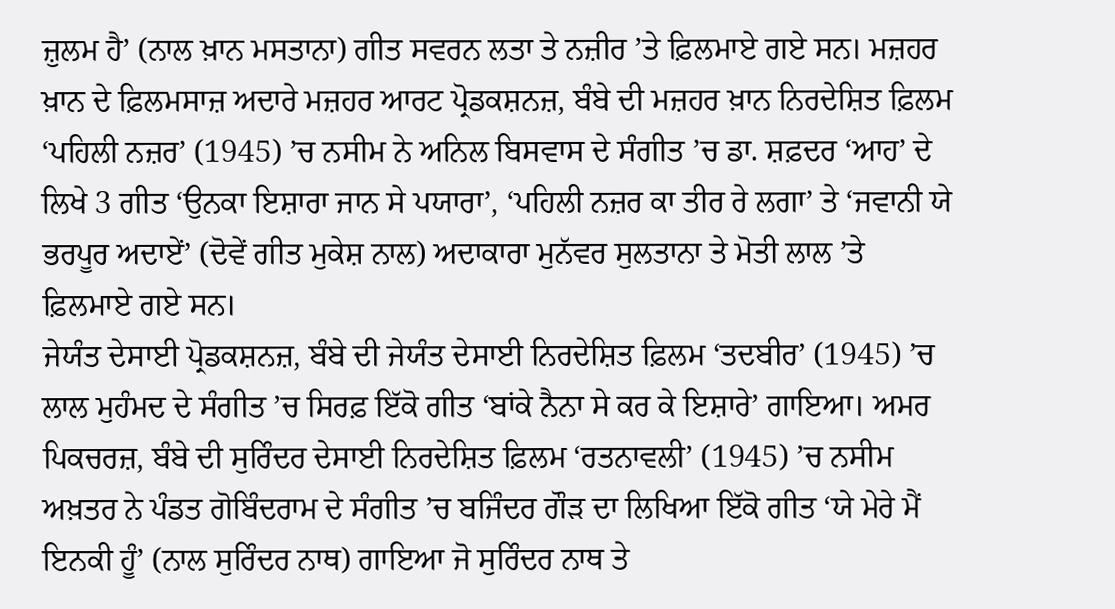ਜ਼ੁਲਮ ਹੈ’ (ਨਾਲ ਖ਼ਾਨ ਮਸਤਾਨਾ) ਗੀਤ ਸਵਰਨ ਲਤਾ ਤੇ ਨਜ਼ੀਰ ’ਤੇ ਫ਼ਿਲਮਾਏ ਗਏ ਸਨ। ਮਜ਼ਹਰ ਖ਼ਾਨ ਦੇ ਫ਼ਿਲਮਸਾਜ਼ ਅਦਾਰੇ ਮਜ਼ਹਰ ਆਰਟ ਪ੍ਰੋਡਕਸ਼ਨਜ਼, ਬੰਬੇ ਦੀ ਮਜ਼ਹਰ ਖ਼ਾਨ ਨਿਰਦੇਸ਼ਿਤ ਫ਼ਿਲਮ ‘ਪਹਿਲੀ ਨਜ਼ਰ’ (1945) ’ਚ ਨਸੀਮ ਨੇ ਅਨਿਲ ਬਿਸਵਾਸ ਦੇ ਸੰਗੀਤ ’ਚ ਡਾ. ਸ਼ਫ਼ਦਰ ‘ਆਹ’ ਦੇ ਲਿਖੇ 3 ਗੀਤ ‘ਉਨਕਾ ਇਸ਼ਾਰਾ ਜਾਨ ਸੇ ਪਯਾਰਾ’, ‘ਪਹਿਲੀ ਨਜ਼ਰ ਕਾ ਤੀਰ ਰੇ ਲਗਾ’ ਤੇ ‘ਜਵਾਨੀ ਯੇ ਭਰਪੂਰ ਅਦਾਏਂ’ (ਦੋਵੇਂ ਗੀਤ ਮੁਕੇਸ਼ ਨਾਲ) ਅਦਾਕਾਰਾ ਮੁਨੱਵਰ ਸੁਲਤਾਨਾ ਤੇ ਮੋਤੀ ਲਾਲ ’ਤੇ ਫ਼ਿਲਮਾਏ ਗਏ ਸਨ।
ਜੇਯੰਤ ਦੇਸਾਈ ਪ੍ਰੋਡਕਸ਼ਨਜ਼, ਬੰਬੇ ਦੀ ਜੇਯੰਤ ਦੇਸਾਈ ਨਿਰਦੇਸ਼ਿਤ ਫ਼ਿਲਮ ‘ਤਦਬੀਰ’ (1945) ’ਚ ਲਾਲ ਮੁਹੰਮਦ ਦੇ ਸੰਗੀਤ ’ਚ ਸਿਰਫ਼ ਇੱਕੋ ਗੀਤ ‘ਬਾਂਕੇ ਨੈਨਾ ਸੇ ਕਰ ਕੇ ਇਸ਼ਾਰੇ’ ਗਾਇਆ। ਅਮਰ ਪਿਕਚਰਜ਼, ਬੰਬੇ ਦੀ ਸੁਰਿੰਦਰ ਦੇਸਾਈ ਨਿਰਦੇਸ਼ਿਤ ਫ਼ਿਲਮ ‘ਰਤਨਾਵਲੀ’ (1945) ’ਚ ਨਸੀਮ ਅਖ਼ਤਰ ਨੇ ਪੰਡਤ ਗੋਬਿੰਦਰਾਮ ਦੇ ਸੰਗੀਤ ’ਚ ਬਜਿੰਦਰ ਗੌੜ ਦਾ ਲਿਖਿਆ ਇੱਕੋ ਗੀਤ ‘ਯੇ ਮੇਰੇ ਮੈਂ ਇਨਕੀ ਹੂੰ’ (ਨਾਲ ਸੁਰਿੰਦਰ ਨਾਥ) ਗਾਇਆ ਜੋ ਸੁਰਿੰਦਰ ਨਾਥ ਤੇ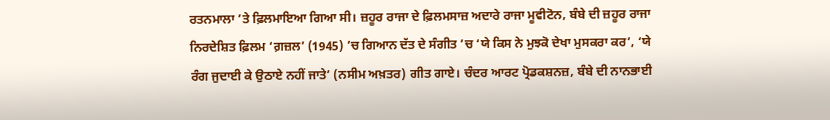ਰਤਨਮਾਲਾ ’ਤੇ ਫ਼ਿਲਮਾਇਆ ਗਿਆ ਸੀ। ਜ਼ਹੂਰ ਰਾਜਾ ਦੇ ਫ਼ਿਲਮਸਾਜ਼ ਅਦਾਰੇ ਰਾਜਾ ਮੂਵੀਟੋਨ, ਬੰਬੇ ਦੀ ਜ਼ਹੂਰ ਰਾਜਾ ਨਿਰਦੇਸ਼ਿਤ ਫ਼ਿਲਮ ‘ਗ਼ਜ਼ਲ’ (1945) ’ਚ ਗਿਆਨ ਦੱਤ ਦੇ ਸੰਗੀਤ ’ਚ ‘ਯੇ ਕਿਸ ਨੇ ਮੁਝਕੋ ਦੇਖਾ ਮੁਸਕਰਾ ਕਰ’, ‘ਯੇ ਰੰਗ ਜੁਦਾਈ ਕੇ ਉਠਾਏ ਨਹੀਂ ਜਾਤੇ’ (ਨਸੀਮ ਅਖ਼ਤਰ) ਗੀਤ ਗਾਏ। ਚੰਦਰ ਆਰਟ ਪ੍ਰੋਡਕਸ਼ਨਜ਼, ਬੰਬੇ ਦੀ ਨਾਨਭਾਈ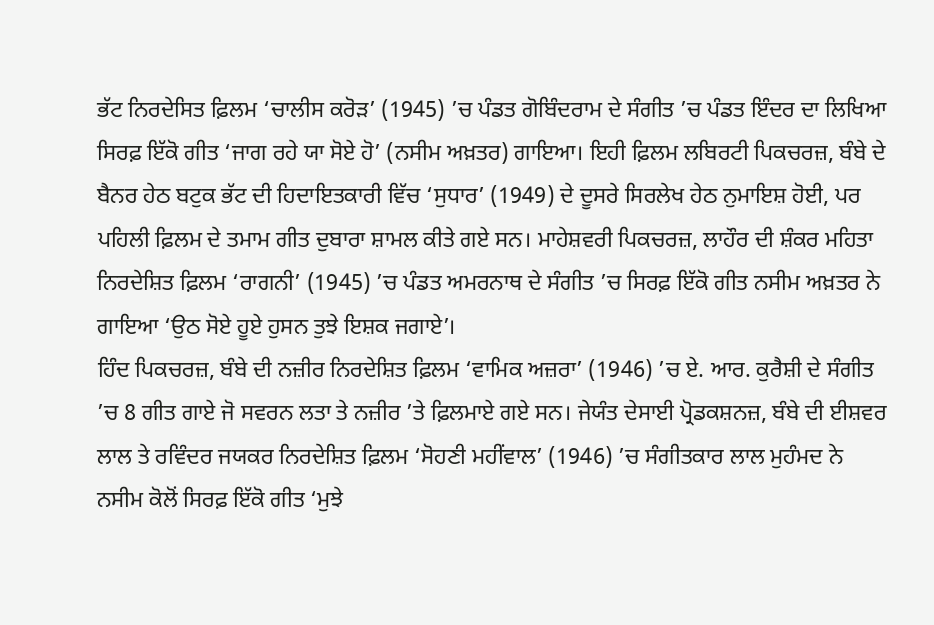ਭੱਟ ਨਿਰਦੇਸਿਤ ਫ਼ਿਲਮ ‘ਚਾਲੀਸ ਕਰੋੜ’ (1945) ’ਚ ਪੰਡਤ ਗੋਬਿੰਦਰਾਮ ਦੇ ਸੰਗੀਤ ’ਚ ਪੰਡਤ ਇੰਦਰ ਦਾ ਲਿਖਿਆ ਸਿਰਫ਼ ਇੱਕੋ ਗੀਤ ‘ਜਾਗ ਰਹੇ ਯਾ ਸੋਏ ਹੋ’ (ਨਸੀਮ ਅਖ਼ਤਰ) ਗਾਇਆ। ਇਹੀ ਫ਼ਿਲਮ ਲਬਿਰਟੀ ਪਿਕਚਰਜ਼, ਬੰਬੇ ਦੇ ਬੈਨਰ ਹੇਠ ਬਟੁਕ ਭੱਟ ਦੀ ਹਿਦਾਇਤਕਾਰੀ ਵਿੱਚ ‘ਸੁਧਾਰ’ (1949) ਦੇ ਦੂਸਰੇ ਸਿਰਲੇਖ ਹੇਠ ਨੁਮਾਇਸ਼ ਹੋਈ, ਪਰ ਪਹਿਲੀ ਫ਼ਿਲਮ ਦੇ ਤਮਾਮ ਗੀਤ ਦੁਬਾਰਾ ਸ਼ਾਮਲ ਕੀਤੇ ਗਏ ਸਨ। ਮਾਹੇਸ਼ਵਰੀ ਪਿਕਚਰਜ਼, ਲਾਹੌਰ ਦੀ ਸ਼ੰਕਰ ਮਹਿਤਾ ਨਿਰਦੇਸ਼ਿਤ ਫ਼ਿਲਮ ‘ਰਾਗਨੀ’ (1945) ’ਚ ਪੰਡਤ ਅਮਰਨਾਥ ਦੇ ਸੰਗੀਤ ’ਚ ਸਿਰਫ਼ ਇੱਕੋ ਗੀਤ ਨਸੀਮ ਅਖ਼ਤਰ ਨੇ ਗਾਇਆ ‘ਉਠ ਸੋਏ ਹੂਏ ਹੁਸਨ ਤੁਝੇ ਇਸ਼ਕ ਜਗਾਏ’।
ਹਿੰਦ ਪਿਕਚਰਜ਼, ਬੰਬੇ ਦੀ ਨਜ਼ੀਰ ਨਿਰਦੇਸ਼ਿਤ ਫ਼ਿਲਮ ‘ਵਾਮਿਕ ਅਜ਼ਰਾ’ (1946) ’ਚ ਏ. ਆਰ. ਕੁਰੈਸ਼ੀ ਦੇ ਸੰਗੀਤ ’ਚ 8 ਗੀਤ ਗਾਏ ਜੋ ਸਵਰਨ ਲਤਾ ਤੇ ਨਜ਼ੀਰ ’ਤੇ ਫ਼ਿਲਮਾਏ ਗਏ ਸਨ। ਜੇਯੰਤ ਦੇਸਾਈ ਪ੍ਰੋਡਕਸ਼ਨਜ਼, ਬੰਬੇ ਦੀ ਈਸ਼ਵਰ ਲਾਲ ਤੇ ਰਵਿੰਦਰ ਜਯਕਰ ਨਿਰਦੇਸ਼ਿਤ ਫ਼ਿਲਮ ‘ਸੋਹਣੀ ਮਹੀਂਵਾਲ’ (1946) ’ਚ ਸੰਗੀਤਕਾਰ ਲਾਲ ਮੁਹੰਮਦ ਨੇ ਨਸੀਮ ਕੋਲੋਂ ਸਿਰਫ਼ ਇੱਕੋ ਗੀਤ ‘ਮੁਝੇ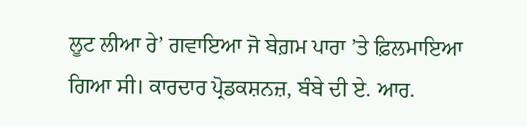ਲੂਟ ਲੀਆ ਰੇ’ ਗਵਾਇਆ ਜੋ ਬੇਗ਼ਮ ਪਾਰਾ ’ਤੇ ਫ਼ਿਲਮਾਇਆ ਗਿਆ ਸੀ। ਕਾਰਦਾਰ ਪ੍ਰੋਡਕਸ਼ਨਜ਼, ਬੰਬੇ ਦੀ ਏ. ਆਰ.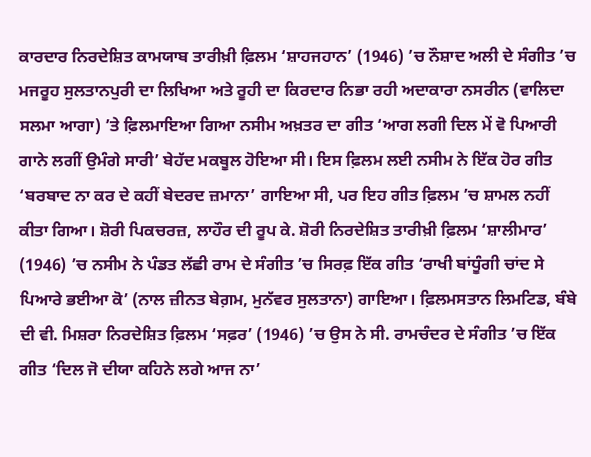ਕਾਰਦਾਰ ਨਿਰਦੇਸ਼ਿਤ ਕਾਮਯਾਬ ਤਾਰੀਖ਼ੀ ਫ਼ਿਲਮ ‘ਸ਼ਾਹਜਹਾਨ’ (1946) ’ਚ ਨੌਸ਼ਾਦ ਅਲੀ ਦੇ ਸੰਗੀਤ ’ਚ ਮਜਰੂਹ ਸੁਲਤਾਨਪੁਰੀ ਦਾ ਲਿਖਿਆ ਅਤੇ ਰੂਹੀ ਦਾ ਕਿਰਦਾਰ ਨਿਭਾ ਰਹੀ ਅਦਾਕਾਰਾ ਨਸਰੀਨ (ਵਾਲਿਦਾ ਸਲਮਾ ਆਗਾ) ’ਤੇ ਫ਼ਿਲਮਾਇਆ ਗਿਆ ਨਸੀਮ ਅਖ਼ਤਰ ਦਾ ਗੀਤ ‘ਆਗ ਲਗੀ ਦਿਲ ਮੇਂ ਵੋ ਪਿਆਰੀ ਗਾਨੇ ਲਗੀਂ ਉਮੰਗੇ ਸਾਰੀ’ ਬੇਹੱਦ ਮਕਬੂਲ ਹੋਇਆ ਸੀ। ਇਸ ਫ਼ਿਲਮ ਲਈ ਨਸੀਮ ਨੇ ਇੱਕ ਹੋਰ ਗੀਤ ‘ਬਰਬਾਦ ਨਾ ਕਰ ਦੇ ਕਹੀਂ ਬੇਦਰਦ ਜ਼ਮਾਨਾ’ ਗਾਇਆ ਸੀ, ਪਰ ਇਹ ਗੀਤ ਫ਼ਿਲਮ ’ਚ ਸ਼ਾਮਲ ਨਹੀਂ ਕੀਤਾ ਗਿਆ। ਸ਼ੋਰੀ ਪਿਕਚਰਜ਼, ਲਾਹੌਰ ਦੀ ਰੂਪ ਕੇ. ਸ਼ੋਰੀ ਨਿਰਦੇਸ਼ਿਤ ਤਾਰੀਖ਼ੀ ਫ਼ਿਲਮ ‘ਸ਼ਾਲੀਮਾਰ’ (1946) ’ਚ ਨਸੀਮ ਨੇ ਪੰਡਤ ਲੱਛੀ ਰਾਮ ਦੇ ਸੰਗੀਤ ’ਚ ਸਿਰਫ਼ ਇੱਕ ਗੀਤ ‘ਰਾਖੀ ਬਾਂਧੂੰਗੀ ਚਾਂਦ ਸੇ ਪਿਆਰੇ ਭਈਆ ਕੋ’ (ਨਾਲ ਜ਼ੀਨਤ ਬੇਗ਼ਮ, ਮੁਨੱਵਰ ਸੁਲਤਾਨਾ) ਗਾਇਆ। ਫ਼ਿਲਮਸਤਾਨ ਲਿਮਟਿਡ, ਬੰਬੇ ਦੀ ਵੀ. ਮਿਸ਼ਰਾ ਨਿਰਦੇਸ਼ਿਤ ਫ਼ਿਲਮ ‘ਸਫ਼ਰ’ (1946) ’ਚ ਉਸ ਨੇ ਸੀ. ਰਾਮਚੰਦਰ ਦੇ ਸੰਗੀਤ ’ਚ ਇੱਕ ਗੀਤ ‘ਦਿਲ ਜੋ ਦੀਯਾ ਕਹਿਨੇ ਲਗੇ ਆਜ ਨਾ’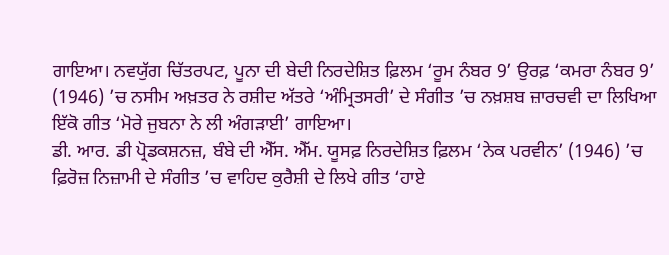ਗਾਇਆ। ਨਵਯੁੱਗ ਚਿੱਤਰਪਟ, ਪੂਨਾ ਦੀ ਬੇਦੀ ਨਿਰਦੇਸ਼ਿਤ ਫ਼ਿਲਮ ‘ਰੂਮ ਨੰਬਰ 9’ ਉਰਫ਼ ‘ਕਮਰਾ ਨੰਬਰ 9’ (1946) ’ਚ ਨਸੀਮ ਅਖ਼ਤਰ ਨੇ ਰਸ਼ੀਦ ਅੱਤਰੇ ‘ਅੰਮ੍ਰਿਤਸਰੀ’ ਦੇ ਸੰਗੀਤ ’ਚ ਨਖ਼ਸ਼ਬ ਜ਼ਾਰਚਵੀ ਦਾ ਲਿਖਿਆ ਇੱਕੋ ਗੀਤ ‘ਮੋਰੇ ਜੁਬਨਾ ਨੇ ਲੀ ਅੰਗੜਾਈ’ ਗਾਇਆ।
ਡੀ. ਆਰ. ਡੀ ਪ੍ਰੋਡਕਸ਼ਨਜ਼, ਬੰਬੇ ਦੀ ਐੱਸ. ਐੱਮ. ਯੂਸਫ਼ ਨਿਰਦੇਸ਼ਿਤ ਫ਼ਿਲਮ ‘ਨੇਕ ਪਰਵੀਨ’ (1946) ’ਚ ਫ਼ਿਰੋਜ਼ ਨਿਜ਼ਾਮੀ ਦੇ ਸੰਗੀਤ ’ਚ ਵਾਹਿਦ ਕੁਰੈਸ਼ੀ ਦੇ ਲਿਖੇ ਗੀਤ ‘ਹਾਏ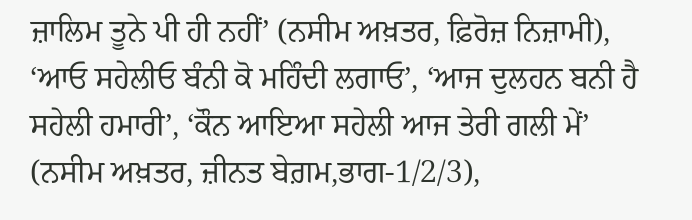ਜ਼ਾਲਿਮ ਤੂਨੇ ਪੀ ਹੀ ਨਹੀਂ’ (ਨਸੀਮ ਅਖ਼ਤਰ, ਫ਼ਿਰੋਜ਼ ਨਿਜ਼ਾਮੀ), ‘ਆਓ ਸਹੇਲੀਓ ਬੰਨੀ ਕੋ ਮਹਿੰਦੀ ਲਗਾਓ’, ‘ਆਜ ਦੁਲਹਨ ਬਨੀ ਹੈ ਸਹੇਲੀ ਹਮਾਰੀ’, ‘ਕੌਨ ਆਇਆ ਸਹੇਲੀ ਆਜ ਤੇਰੀ ਗਲੀ ਮੇਂ’ (ਨਸੀਮ ਅਖ਼ਤਰ, ਜ਼ੀਨਤ ਬੇਗ਼ਮ,ਭਾਗ-1/2/3),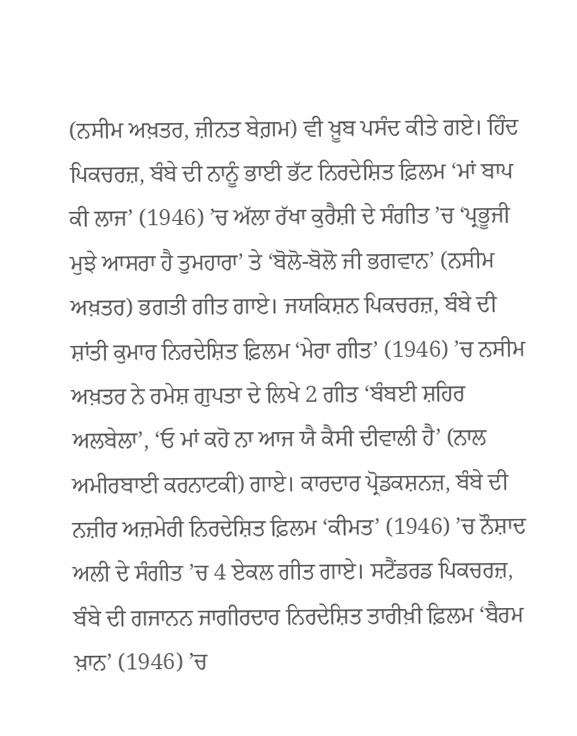(ਨਸੀਮ ਅਖ਼ਤਰ, ਜ਼ੀਨਤ ਬੇਗ਼ਮ) ਵੀ ਖ਼ੂਬ ਪਸੰਦ ਕੀਤੇ ਗਏ। ਹਿੰਦ ਪਿਕਚਰਜ਼, ਬੰਬੇ ਦੀ ਨਾਨੂੰ ਭਾਈ ਭੱਟ ਨਿਰਦੇਸ਼ਿਤ ਫ਼ਿਲਮ ‘ਮਾਂ ਬਾਪ ਕੀ ਲਾਜ’ (1946) ’ਚ ਅੱਲਾ ਰੱਖਾ ਕੁਰੈਸ਼ੀ ਦੇ ਸੰਗੀਤ ’ਚ ‘ਪ੍ਰਭੂਜੀ ਮੁਝੇ ਆਸਰਾ ਹੈ ਤੁਮਹਾਰਾ’ ਤੇ ‘ਬੋਲੋ-ਬੋਲੋ ਜੀ ਭਗਵਾਨ’ (ਨਸੀਮ ਅਖ਼ਤਰ) ਭਗਤੀ ਗੀਤ ਗਾਏ। ਜਯਕਿਸ਼ਨ ਪਿਕਚਰਜ਼, ਬੰਬੇ ਦੀ ਸ਼ਾਂਤੀ ਕੁਮਾਰ ਨਿਰਦੇਸ਼ਿਤ ਫ਼ਿਲਮ ‘ਮੇਰਾ ਗੀਤ’ (1946) ’ਚ ਨਸੀਮ ਅਖ਼ਤਰ ਨੇ ਰਮੇਸ਼ ਗੁਪਤਾ ਦੇ ਲਿਖੇ 2 ਗੀਤ ‘ਬੰਬਈ ਸ਼ਹਿਰ ਅਲਬੇਲਾ’, ‘ਓ ਮਾਂ ਕਹੋ ਨਾ ਆਜ ਯੈ ਕੈਸੀ ਦੀਵਾਲੀ ਹੈ’ (ਨਾਲ ਅਮੀਰਬਾਈ ਕਰਨਾਟਕੀ) ਗਾਏ। ਕਾਰਦਾਰ ਪ੍ਰੋਡਕਸ਼ਨਜ਼, ਬੰਬੇ ਦੀ ਨਜ਼ੀਰ ਅਜ਼ਮੇਰੀ ਨਿਰਦੇਸ਼ਿਤ ਫ਼ਿਲਮ ‘ਕੀਮਤ’ (1946) ’ਚ ਨੌਸ਼ਾਦ ਅਲੀ ਦੇ ਸੰਗੀਤ ’ਚ 4 ਏਕਲ ਗੀਤ ਗਾਏ। ਸਟੈਂਡਰਡ ਪਿਕਚਰਜ਼, ਬੰਬੇ ਦੀ ਗਜਾਨਨ ਜਾਗੀਰਦਾਰ ਨਿਰਦੇਸ਼ਿਤ ਤਾਰੀਖ਼ੀ ਫ਼ਿਲਮ ‘ਬੈਰਮ ਖ਼ਾਨ’ (1946) ’ਚ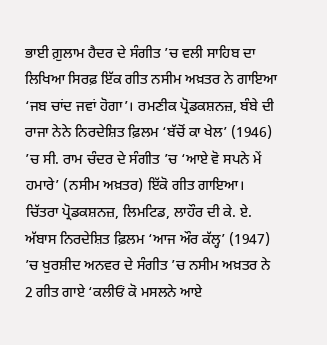ਭਾਈ ਗ਼ੁਲਾਮ ਹੈਦਰ ਦੇ ਸੰਗੀਤ ’ਚ ਵਲੀ ਸਾਹਿਬ ਦਾ ਲਿਖਿਆ ਸਿਰਫ਼ ਇੱਕ ਗੀਤ ਨਸੀਮ ਅਖ਼ਤਰ ਨੇ ਗਾਇਆ ‘ਜਬ ਚਾਂਦ ਜਵਾਂ ਹੋਗਾ’। ਰਮਣੀਕ ਪ੍ਰੋਡਕਸ਼ਨਜ਼, ਬੰਬੇ ਦੀ ਰਾਜਾ ਨੇਨੇ ਨਿਰਦੇਸ਼ਿਤ ਫ਼ਿਲਮ ‘ਬੱਚੋਂ ਕਾ ਖੇਲ’ (1946) ’ਚ ਸੀ. ਰਾਮ ਚੰਦਰ ਦੇ ਸੰਗੀਤ ’ਚ ‘ਆਏ ਵੋ ਸਪਨੇ ਮੇਂ ਹਮਾਰੇ’ (ਨਸੀਮ ਅਖ਼ਤਰ) ਇੱਕੋ ਗੀਤ ਗਾਇਆ।
ਚਿੱਤਰਾ ਪ੍ਰੋਡਕਸ਼ਨਜ਼, ਲਿਮਟਿਡ, ਲਾਹੌਰ ਦੀ ਕੇ. ਏ. ਅੱਬਾਸ ਨਿਰਦੇਸ਼ਿਤ ਫ਼ਿਲਮ ‘ਆਜ ਔਰ ਕੱਲ੍ਹ’ (1947) ’ਚ ਖੁਰਸ਼ੀਦ ਅਨਵਰ ਦੇ ਸੰਗੀਤ ’ਚ ਨਸੀਮ ਅਖ਼ਤਰ ਨੇ 2 ਗੀਤ ਗਾਏ ‘ਕਲੀਓਂ ਕੋ ਮਸਲਨੇ ਆਏ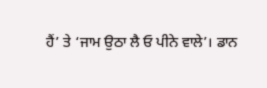ਹੈਂ’ ਤੇ ‘ਜਾਮ ਉਠਾ ਲੈ ਓ ਪੀਨੇ ਵਾਲੇ’। ਡਾਨ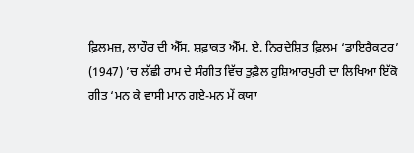ਫ਼ਿਲਮਜ਼, ਲਾਹੌਰ ਦੀ ਐੱਸ. ਸ਼ਫ਼ਾਕਤ ਐੱਮ. ਏ. ਨਿਰਦੇਸ਼ਿਤ ਫ਼ਿਲਮ ‘ਡਾਇਰੈਕਟਰ’ (1947) ’ਚ ਲੱਛੀ ਰਾਮ ਦੇ ਸੰਗੀਤ ਵਿੱਚ ਤੁਫ਼ੈਲ ਹੁਸ਼ਿਆਰਪੁਰੀ ਦਾ ਲਿਖਿਆ ਇੱਕੋ ਗੀਤ ‘ਮਨ ਕੇ ਵਾਸੀ ਮਾਨ ਗਏ-ਮਨ ਮੇਂ ਕਯਾ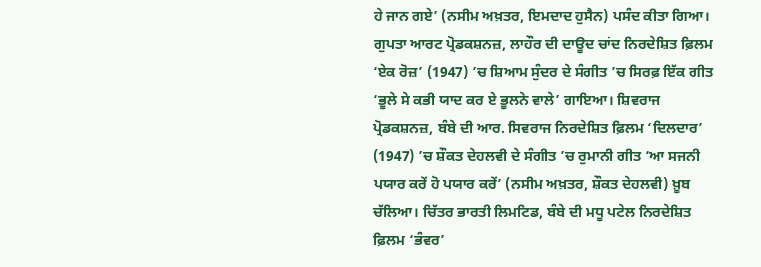ਹੇ ਜਾਨ ਗਏ’ (ਨਸੀਮ ਅਖ਼ਤਰ, ਇਮਦਾਦ ਹੁਸੈਨ) ਪਸੰਦ ਕੀਤਾ ਗਿਆ। ਗੁਪਤਾ ਆਰਟ ਪ੍ਰੋਡਕਸ਼ਨਜ਼, ਲਾਹੌਰ ਦੀ ਦਾਊਦ ਚਾਂਦ ਨਿਰਦੇਸ਼ਿਤ ਫ਼ਿਲਮ ‘ਏਕ ਰੋਜ਼’ (1947) ’ਚ ਸ਼ਿਆਮ ਸੁੰਦਰ ਦੇ ਸੰਗੀਤ ’ਚ ਸਿਰਫ਼ ਇੱਕ ਗੀਤ ‘ਭੂਲੇ ਸੇ ਕਭੀ ਯਾਦ ਕਰ ਏ ਭੂਲਨੇ ਵਾਲੇ’ ਗਾਇਆ। ਸ਼ਿਵਰਾਜ ਪ੍ਰੋਡਕਸ਼ਨਜ਼, ਬੰਬੇ ਦੀ ਆਰ. ਸਿਵਰਾਜ ਨਿਰਦੇਸ਼ਿਤ ਫ਼ਿਲਮ ‘ਦਿਲਦਾਰ’ (1947) ’ਚ ਸ਼ੌਕਤ ਦੇਹਲਵੀ ਦੇ ਸੰਗੀਤ ’ਚ ਰੁਮਾਨੀ ਗੀਤ ‘ਆ ਸਜਨੀ ਪਯਾਰ ਕਰੇਂ ਹੋ ਪਯਾਰ ਕਰੇਂ’ (ਨਸੀਮ ਅਖ਼ਤਰ, ਸ਼ੌਕਤ ਦੇਹਲਵੀ) ਖ਼ੂਬ ਚੱਲਿਆ। ਚਿੱਤਰ ਭਾਰਤੀ ਲਿਮਟਿਡ, ਬੰਬੇ ਦੀ ਮਧੂ ਪਟੇਲ ਨਿਰਦੇਸ਼ਿਤ ਫ਼ਿਲਮ ‘ਭੰਵਰ’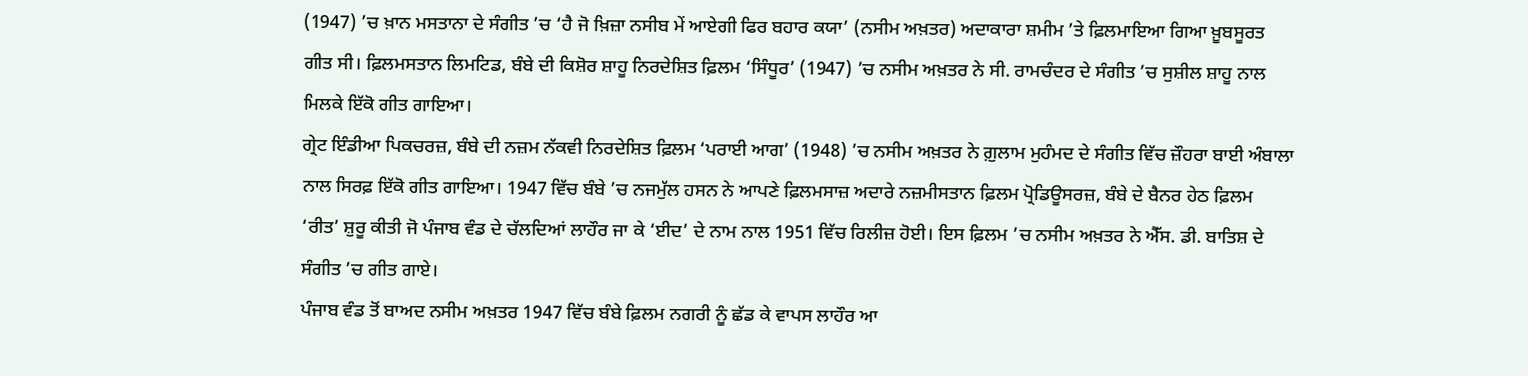(1947) ’ਚ ਖ਼ਾਨ ਮਸਤਾਨਾ ਦੇ ਸੰਗੀਤ ’ਚ ‘ਹੈ ਜੋ ਖ਼ਿਜ਼ਾ ਨਸੀਬ ਮੇਂ ਆਏਗੀ ਫਿਰ ਬਹਾਰ ਕਯਾ’ (ਨਸੀਮ ਅਖ਼ਤਰ) ਅਦਾਕਾਰਾ ਸ਼ਮੀਮ ’ਤੇ ਫ਼ਿਲਮਾਇਆ ਗਿਆ ਖ਼ੂਬਸੂਰਤ ਗੀਤ ਸੀ। ਫ਼ਿਲਮਸਤਾਨ ਲਿਮਟਿਡ, ਬੰਬੇ ਦੀ ਕਿਸ਼ੋਰ ਸ਼ਾਹੂ ਨਿਰਦੇਸ਼ਿਤ ਫ਼ਿਲਮ ‘ਸਿੰਧੂਰ’ (1947) ’ਚ ਨਸੀਮ ਅਖ਼ਤਰ ਨੇ ਸੀ. ਰਾਮਚੰਦਰ ਦੇ ਸੰਗੀਤ ’ਚ ਸੁਸ਼ੀਲ ਸ਼ਾਹੂ ਨਾਲ ਮਿਲਕੇ ਇੱਕੋ ਗੀਤ ਗਾਇਆ।
ਗ੍ਰੇਟ ਇੰਡੀਆ ਪਿਕਚਰਜ਼, ਬੰਬੇ ਦੀ ਨਜ਼ਮ ਨੱਕਵੀ ਨਿਰਦੇਸ਼ਿਤ ਫ਼ਿਲਮ ‘ਪਰਾਈ ਆਗ’ (1948) ’ਚ ਨਸੀਮ ਅਖ਼ਤਰ ਨੇ ਗ਼ੁਲਾਮ ਮੁਹੰਮਦ ਦੇ ਸੰਗੀਤ ਵਿੱਚ ਜ਼ੌਹਰਾ ਬਾਈ ਅੰਬਾਲਾ ਨਾਲ ਸਿਰਫ਼ ਇੱਕੋ ਗੀਤ ਗਾਇਆ। 1947 ਵਿੱਚ ਬੰਬੇ ’ਚ ਨਜਮੁੱਲ ਹਸਨ ਨੇ ਆਪਣੇ ਫ਼ਿਲਮਸਾਜ਼ ਅਦਾਰੇ ਨਜ਼ਮੀਸਤਾਨ ਫ਼ਿਲਮ ਪ੍ਰੋਡਿਊਸਰਜ਼, ਬੰਬੇ ਦੇ ਬੈਨਰ ਹੇਠ ਫ਼ਿਲਮ ‘ਰੀਤ’ ਸ਼ੁਰੂ ਕੀਤੀ ਜੋ ਪੰਜਾਬ ਵੰਡ ਦੇ ਚੱਲਦਿਆਂ ਲਾਹੌਰ ਜਾ ਕੇ ‘ਈਦ’ ਦੇ ਨਾਮ ਨਾਲ 1951 ਵਿੱਚ ਰਿਲੀਜ਼ ਹੋਈ। ਇਸ ਫ਼ਿਲਮ ’ਚ ਨਸੀਮ ਅਖ਼ਤਰ ਨੇ ਐੱਸ. ਡੀ. ਬਾਤਿਸ਼ ਦੇ ਸੰਗੀਤ ’ਚ ਗੀਤ ਗਾਏ।
ਪੰਜਾਬ ਵੰਡ ਤੋਂ ਬਾਅਦ ਨਸੀਮ ਅਖ਼ਤਰ 1947 ਵਿੱਚ ਬੰਬੇ ਫ਼ਿਲਮ ਨਗਰੀ ਨੂੰ ਛੱਡ ਕੇ ਵਾਪਸ ਲਾਹੌਰ ਆ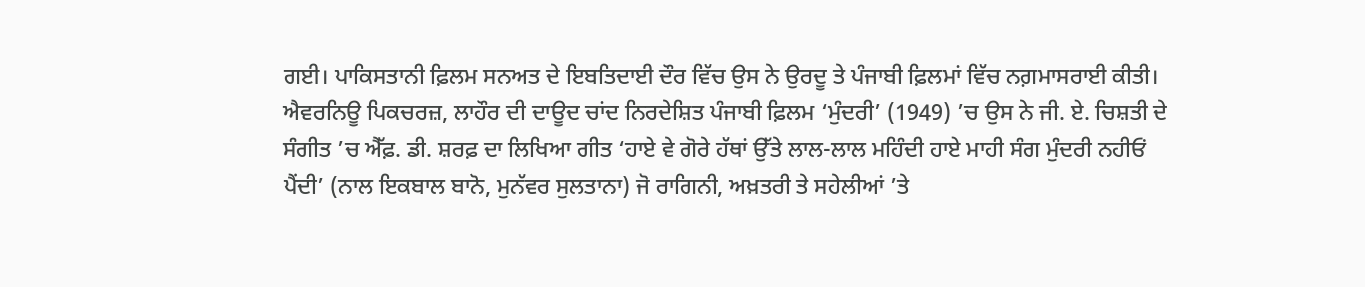ਗਈ। ਪਾਕਿਸਤਾਨੀ ਫ਼ਿਲਮ ਸਨਅਤ ਦੇ ਇਬਤਿਦਾਈ ਦੌਰ ਵਿੱਚ ਉਸ ਨੇ ਉਰਦੂ ਤੇ ਪੰਜਾਬੀ ਫ਼ਿਲਮਾਂ ਵਿੱਚ ਨਗ਼ਮਾਸਰਾਈ ਕੀਤੀ। ਐਵਰਨਿਊ ਪਿਕਚਰਜ਼, ਲਾਹੌਰ ਦੀ ਦਾਊਦ ਚਾਂਦ ਨਿਰਦੇਸ਼ਿਤ ਪੰਜਾਬੀ ਫ਼ਿਲਮ ‘ਮੁੰਦਰੀ’ (1949) ’ਚ ਉਸ ਨੇ ਜੀ. ਏ. ਚਿਸ਼ਤੀ ਦੇ ਸੰਗੀਤ ’ਚ ਐੱਫ਼. ਡੀ. ਸ਼ਰਫ਼ ਦਾ ਲਿਖਿਆ ਗੀਤ ‘ਹਾਏ ਵੇ ਗੋਰੇ ਹੱਥਾਂ ਉੱਤੇ ਲਾਲ-ਲਾਲ ਮਹਿੰਦੀ ਹਾਏ ਮਾਹੀ ਸੰਗ ਮੁੰਦਰੀ ਨਹੀਓਂ ਪੈਂਦੀ’ (ਨਾਲ ਇਕਬਾਲ ਬਾਨੋ, ਮੁਨੱਵਰ ਸੁਲਤਾਨਾ) ਜੋ ਰਾਗਿਨੀ, ਅਖ਼ਤਰੀ ਤੇ ਸਹੇਲੀਆਂ ’ਤੇ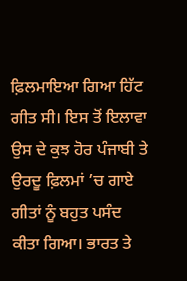ਫ਼ਿਲਮਾਇਆ ਗਿਆ ਹਿੱਟ ਗੀਤ ਸੀ। ਇਸ ਤੋਂ ਇਲਾਵਾ ਉਸ ਦੇ ਕੁਝ ਹੋਰ ਪੰਜਾਬੀ ਤੇ ਉਰਦੂ ਫ਼ਿਲਮਾਂ ’ਚ ਗਾਏ ਗੀਤਾਂ ਨੂੰ ਬਹੁਤ ਪਸੰਦ ਕੀਤਾ ਗਿਆ। ਭਾਰਤ ਤੇ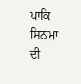ਪਾਕਿ ਸਿਨਮਾ ਦੀ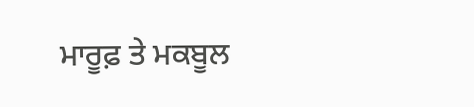ਮਾਰੂਫ਼ ਤੇ ਮਕਬੂਲ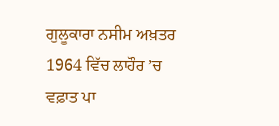ਗੁਲੂਕਾਰਾ ਨਸੀਮ ਅਖ਼ਤਰ 1964 ਵਿੱਚ ਲਾਹੌਰ ’ਚ ਵਫ਼ਾਤ ਪਾ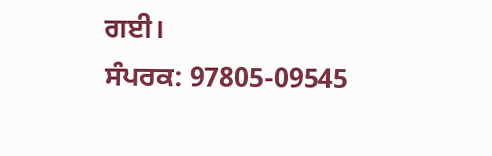ਗਈ।
ਸੰਪਰਕ: 97805-09545